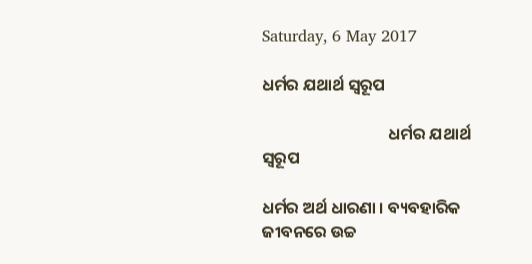Saturday, 6 May 2017

ଧର୍ମର ଯଥାର୍ଥ ସ୍ବରୂପ

                                  ଧର୍ମର ଯଥାର୍ଥ ସ୍ବରୂପ

ଧର୍ମର ଅର୍ଥ ଧାରଣା । ବ୍ୟବହାରିକ ଜୀବନରେ ଉଚ୍ଚ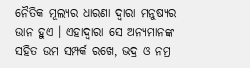ନୈତିକ ମୂଲ୍ୟର ଧାରଣା ଦ୍ୱାରା ମନୁଷ୍ୟର ଉାନ ହୁଏ । ଏହାଦ୍ୱାରା ସେ ଅନ୍ୟମାନଙ୍କ ସହିତ ଉମ ସମ୍ପର୍କ ରଖେ, ଭଦ୍ର ଓ ନମ୍ର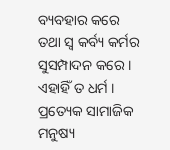ବ୍ୟବହାର କରେ ତଥା ସ୍ବ କର୍ବ୍ୟ କର୍ମର ସୁସମ୍ପାଦନ କରେ । ଏହାହିଁ ତ ଧର୍ମ । ପ୍ରତ୍ୟେକ ସାମାଜିକ ମନୁଷ୍ୟ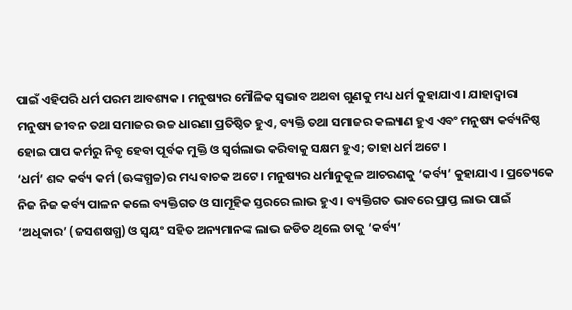ପାଇଁ ଏହିପରି ଧର୍ମ ପରମ ଆବଶ୍ୟକ । ମନୁଷ୍ୟର ମୌଳିକ ସ୍ବଭାବ ଅଥବା ଗୁଣକୁ ମଧ୍ୟ ଧର୍ମ କୁହାଯାଏ । ଯାହାଦ୍ୱାରା ମନୁଷ୍ୟ ଜୀବନ ତଥା ସମାଜର ଉଚ୍ଚ ଧାରଣା ପ୍ରତିଷ୍ଠିତ ହୁଏ, ବ୍ୟକ୍ତି ତଥା ସମାଜର କଲ୍ୟାଣ ହୁଏ ଏବଂ ମନୁଷ୍ୟ କର୍ବ୍ୟନିଷ୍ଠ ହୋଇ ପାପ କର୍ମରୁ ନିବୃ ହେବା ପୂର୍ବକ ମୁକ୍ତି ଓ ସ୍ବର୍ଗଲାଭ କରିବାକୁ ସକ୍ଷମ ହୁଏ; ତାହା ଧର୍ମ ଅଟେ ।
‘ଧର୍ମ’ ଶବ୍ଦ କର୍ବ୍ୟ କର୍ମ (ଊଙ୍କଗ୍ଧଚ୍ଚ)ର ମଧ୍ୟ ବାଚକ ଅଟେ । ମନୁଷ୍ୟର ଧର୍ମାନୁକୂଳ ଆଚରଣକୁ ‘କର୍ବ୍ୟ’ କୁହାଯାଏ । ପ୍ରତ୍ୟେକେ ନିଜ ନିଜ କର୍ବ୍ୟ ପାଳନ କଲେ ବ୍ୟକ୍ତିଗତ ଓ ସାମୂହିକ ସ୍ତରରେ ଲାଭ ହୁଏ । ବ୍ୟକ୍ତିଗତ ଭାବରେ ପ୍ରାପ୍ତ ଲାଭ ପାଇଁ ‘ଅଧିକାର’ (ଜସଶଷଗ୍ଧ) ଓ ସ୍ବୟଂ ସହିତ ଅନ୍ୟମାନଙ୍କ ଲାଭ ଜଡିତ ଥିଲେ ତାକୁ ‘କର୍ବ୍ୟ’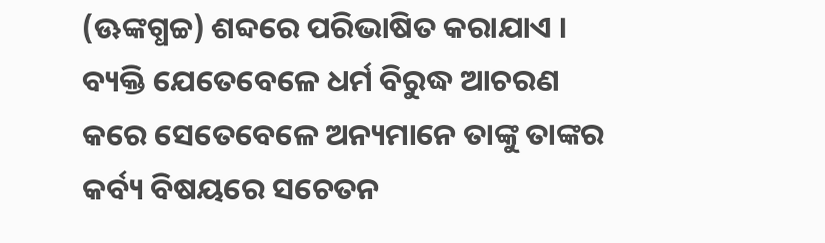(ଊଙ୍କଗ୍ଧଚ୍ଚ) ଶବ୍ଦରେ ପରିଭାଷିତ କରାଯାଏ । ବ୍ୟକ୍ତି ଯେତେବେଳେ ଧର୍ମ ବିରୁଦ୍ଧ ଆଚରଣ କରେ ସେତେବେଳେ ଅନ୍ୟମାନେ ତାଙ୍କୁ ତାଙ୍କର କର୍ବ୍ୟ ବିଷୟରେ ସଚେତନ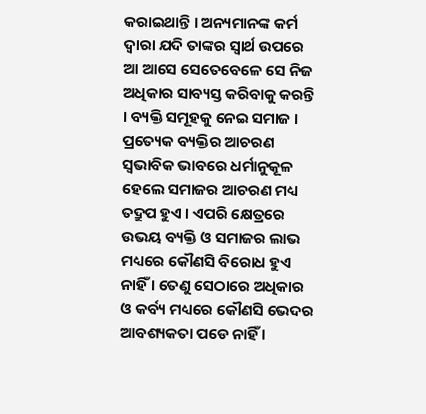କରାଇଥାନ୍ତି । ଅନ୍ୟମାନଙ୍କ କର୍ମ ଦ୍ୱାରା ଯଦି ତାଙ୍କର ସ୍ବାର୍ଥ ଉପରେ ଆ ଆସେ ସେତେବେଳେ ସେ ନିଜ ଅଧିକାର ସାବ୍ୟସ୍ତ କରିବାକୁ କରନ୍ତି । ବ୍ୟକ୍ତି ସମୂହକୁ ନେଇ ସମାଜ । ପ୍ରତ୍ୟେକ ବ୍ୟକ୍ତିର ଆଚରଣ ସ୍ବଭାବିକ ଭାବରେ ଧର୍ମାନୁକୂଳ ହେଲେ ସମାଜର ଆଚରଣ ମଧ୍ୟ ତଦ୍ରୁପ ହୁଏ । ଏପରି କ୍ଷେତ୍ରରେ ଉଭୟ ବ୍ୟକ୍ତି ଓ ସମାଜର ଲାଭ ମଧ୍ୟରେ କୌଣସି ବିରୋଧ ହୁଏ ନାହିଁ । ତେଣୁ ସେଠାରେ ଅଧିକାର ଓ କର୍ବ୍ୟ ମଧ୍ୟରେ କୌଣସି ଭେଦର ଆବଶ୍ୟକତା ପଡେ ନାହିଁ ।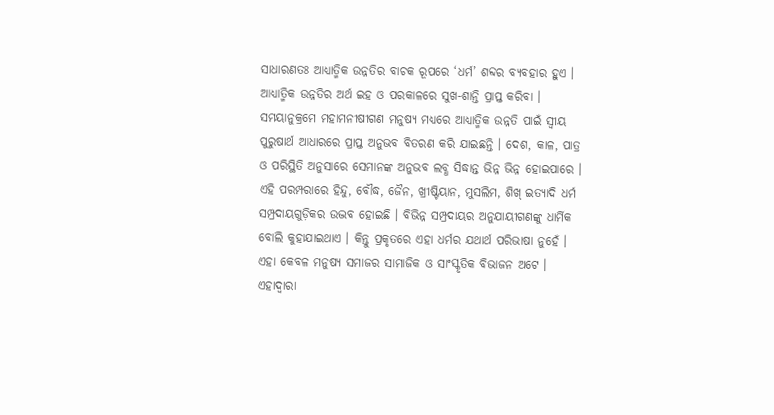ସାଧାରଣତଃ ଆଧ୍ୟାତ୍ମିକ ଉନ୍ନତିର ବାଚକ ରୂପରେ ‘ଧର୍ମ’ ଶବ୍ଦର ବ୍ୟବହାର ହୁଏ । ଆଧ୍ୟାତ୍ମିକ ଉନ୍ନତିର ଅର୍ଥ ଇହ ଓ ପରକାଳରେ ସୁଖ-ଶାନ୍ତି ପ୍ରାପ୍ତ କରିବା । ସମୟାନୁକ୍ରମେ ମହାମନୀଷୀଗଣ ମନୁଷ୍ୟ ମଧ୍ୟରେ ଆଧ୍ୟାତ୍ମିକ ଉନ୍ନତି ପାଇଁ ସ୍ବୀୟ ପୁରୁଷାର୍ଥ ଆଧାରରେ ପ୍ରାପ୍ତ ଅନୁଭବ ବିତରଣ କରି ଯାଇଛନ୍ତି । ଦେଶ, କାଳ, ପାତ୍ର ଓ ପରିସ୍ଥିତି ଅନୁସାରେ ସେମାନଙ୍କ ଅନୁଭବ ଲବ୍ଧ ସିଦ୍ଧାନ୍ତ ଭିନ୍ନ ଭିନ୍ନ ହୋଇପାରେ । ଏହି ପରମ୍ପରାରେ ହିନ୍ଦୁ, ବୌଦ୍ଧ, ଜୈନ, ଖ୍ରୀଷ୍ଟିୟାନ, ମୁସଲିମ, ଶିଖ୍ ଇତ୍ୟାଦି ଧର୍ମ ସମ୍ପ୍ରଦାୟଗୁଡ଼ିକର ଉଦ୍ଭବ ହୋଇଛି । ବିଭିନ୍ନ ସମ୍ପ୍ରଦାୟର ଅନୁଯାୟୀଗଣଙ୍କୁ ଧାର୍ମିକ ବୋଲି କୁହାଯାଇଥାଏ । କିନ୍ତୁ ପ୍ରକୃତରେ ଏହା ଧର୍ମର ଯଥାର୍ଥ ପରିଭାଷା ନୁହେଁ । ଏହା କେବଳ ମନୁଷ୍ୟ ସମାଜର ସାମାଜିକ ଓ ସାଂସ୍କୃତିକ ବିଭାଜନ ଅଟେ । ଏହାଦ୍ୱାରା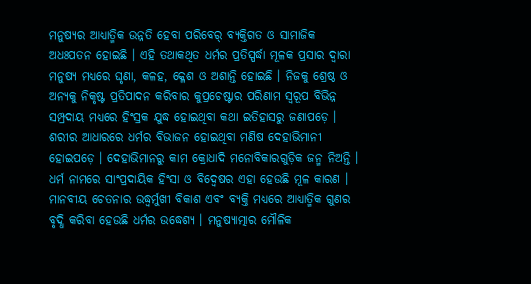ମନୁଷ୍ୟର ଆଧ୍ୟାତ୍ମିକ ଉନ୍ନତି ହେବା ପରିବେର୍ ବ୍ୟକ୍ତିଗତ ଓ ସାମାଜିକ ଅଧଃପତନ ହୋଇଛି । ଏହି ତଥାକଥିତ ଧର୍ମର ପ୍ରତିସ୍ପର୍ଦ୍ଧା ମୂଳକ ପ୍ରସାର ଦ୍ୱାରା ମନୁଷ୍ୟ ମଧ୍ୟରେ ଘୃଣା, କଳହ, କ୍ଳେଶ ଓ ଅଶାନ୍ତି ହୋଇଛି । ନିଜକୁ ଶ୍ରେଷ୍ଠ ଓ ଅନ୍ୟକୁ ନିକୃଷ୍ଟ ପ୍ରତିପାଦନ କରିବାର କୁପ୍ରଚେଷ୍ଟାର ପରିଣାମ ସ୍ବରୂପ ବିଭିନ୍ନ ସମ୍ପ୍ରଦାୟ ମଧ୍ୟରେ ହିଂସ୍ରକ ଯୁଦ୍ଧ ହୋଇଥିବା କଥା ଇତିହାସରୁ ଜଣାପଡ଼େ । ଶରୀର ଆଧାରରେ ଧର୍ମର ବିଭାଜନ ହୋଇଥିବା ମଣିଷ ଦେହାଭିମାନୀ ହୋଇପଡ଼େ । ଦେହାଭିମାନରୁ କାମ କ୍ରୋଧାଦି ମନୋବିକାରଗୁଡ଼ିକ ଜନ୍ମ ନିଅନ୍ତି । ଧର୍ମ ନାମରେ ସାଂପ୍ରଦାୟିକ ହିଂସା ଓ ବିଦ୍ୱେଷର ଏହା ହେଉଛି ମୂଳ କାରଣ ।
ମାନବୀୟ ଚେତନାର ଉଦ୍ଧ୍ୱର୍ମୁଖୀ ବିକାଶ ଏବଂ ବ୍ୟକ୍ତି ମଧ୍ୟରେ ଆଧ୍ୟାତ୍ମିକ ଗୁଣର ବୃଦ୍ଧି କରିବା ହେଉଛି ଧର୍ମର ଉଦ୍ଧେଶ୍ୟ । ମନୁଷ୍ୟାତ୍ମାର ମୌଳିକ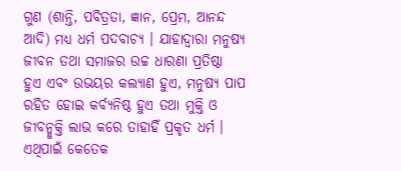ଗୁଣ (ଶାନ୍ତି, ପବିତ୍ରତା, ଜ୍ଞାନ, ପ୍ରେମ, ଆନନ୍ଦ ଆଦି) ମଧ୍ୟ ଧର୍ମ ପଦବାଚ୍ୟ । ଯାହାଦ୍ୱାରା ମନୁଷ୍ୟ ଜୀବନ ତଥା ସମାଜର ଉଚ୍ଚ ଧାରଣା ପ୍ରତିଷ୍ଠା ହୁଏ ଏବଂ ଉଭୟର କଲ୍ୟାଣ ହୁଏ, ମନୁଷ୍ୟ ପାପ ରହିତ ହୋଇ କର୍ବ୍ୟନିଷ୍ଠ ହୁଏ ତଥା ମୁକ୍ତି ଓ ଜୀବନ୍ମୁକ୍ତି ଲାଭ କରେ ତାହାହିଁ ପ୍ରକୃତ ଧର୍ମ । ଏଥିପାଇଁ କେତେକ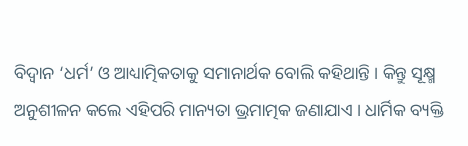ବିଦ୍ୱାନ ‘ଧର୍ମ’ ଓ ଆଧ୍ୟାତ୍ମିକତାକୁ ସମାନାର୍ଥକ ବୋଲି କହିଥାନ୍ତି । କିନ୍ତୁ ସୂକ୍ଷ୍ମ ଅନୁଶୀଳନ କଲେ ଏହିପରି ମାନ୍ୟତା ଭ୍ରମାତ୍ମକ ଜଣାଯାଏ । ଧାର୍ମିକ ବ୍ୟକ୍ତି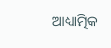ଆଧ୍ୟାତ୍ମିକ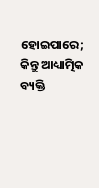ହୋଇପାରେ; କିନ୍ତୁ ଆଧ୍ୟାତ୍ମିକ ବ୍ୟକ୍ତି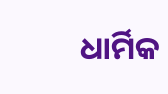ଧାର୍ମିକ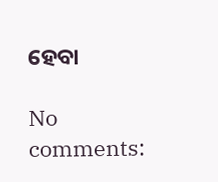ହେବା

No comments: